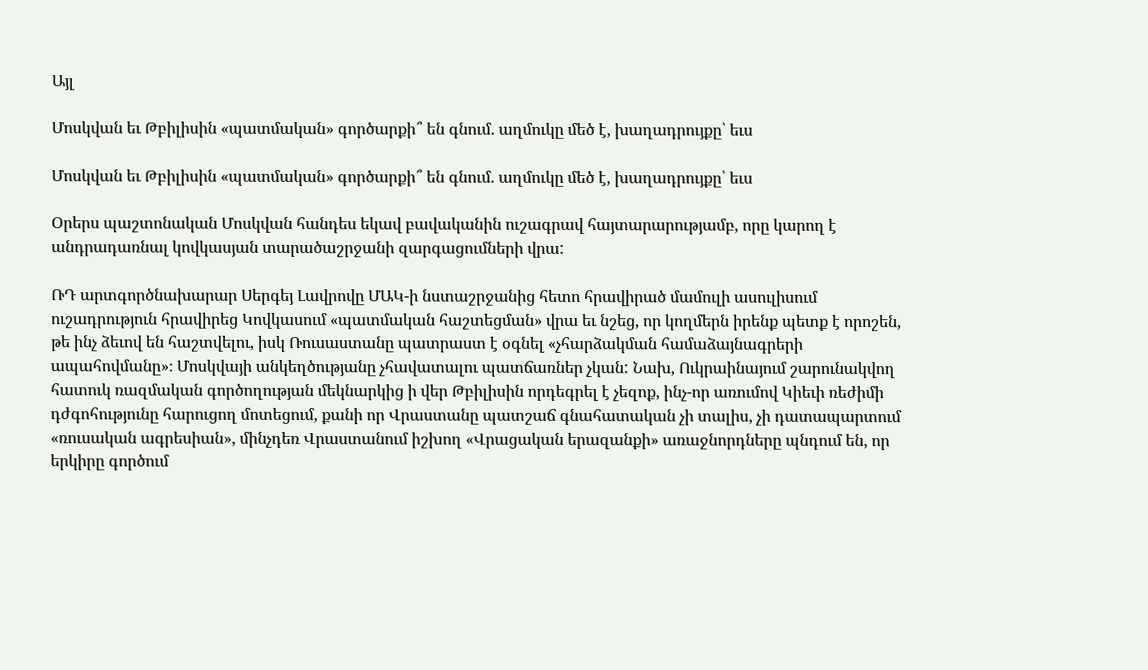Այլ

Մոսկվան եւ Թբիլիսին «պատմական» գործարքի՞ են գնում. աղմուկը մեծ է, խաղադրույքը՝ եւս

Մոսկվան եւ Թբիլիսին «պատմական» գործարքի՞ են գնում. աղմուկը մեծ է, խաղադրույքը՝ եւս

Օրերս պաշտոնական Մոսկվան հանդես եկավ բավականին ուշագրավ հայտարարությամբ, որը կարող է անդրադառնալ կովկասյան տարածաշրջանի զարգացումների վրա:

ՌԴ արտգործնախարար Սերգեյ Լավրովը ՄԱԿ-ի նստաշրջանից հետո հրավիրած մամուլի ասուլիսում ուշադրություն հրավիրեց Կովկասում «պատմական հաշտեցման» վրա եւ նշեց, որ կողմերն իրենք պետք է որոշեն, թե ինչ ձեւով են հաշտվելու, իսկ Ռուսաստանը պատրաստ է օգնել «չհարձակման համաձայնագրերի ապահովմանը»։ Մոսկվայի անկեղծությանը չհավատալու պատճառներ չկան: Նախ, Ուկրաինայում շարունակվող հատուկ ռազմական գործողության մեկնարկից ի վեր Թբիլիսին որդեգրել է չեզոք, ինչ-որ առումով Կիեւի ռեժիմի դժգոհությունը հարուցող մոտեցում, քանի որ Վրաստանը պատշաճ գնահատական չի տալիս, չի դատապարտում «ռուսական ագրեսիան», մինչդեռ Վրաստանում իշխող «Վրացական երազանքի» առաջնորդները պնդում են, որ երկիրը գործում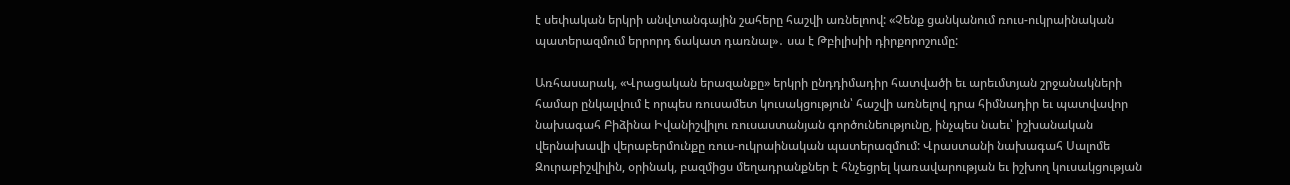է սեփական երկրի անվտանգային շահերը հաշվի առնելոով: «Չենք ցանկանում ռուս-ուկրաինական պատերազմում երրորդ ճակատ դառնալ»․ սա է Թբիլիսիի դիրքորոշումը:

Առհասարակ, «Վրացական երազանքը» երկրի ընդդիմադիր հատվածի եւ արեւմտյան շրջանակների համար ընկալվում է որպես ռուսամետ կուսակցություն՝ հաշվի առնելով դրա հիմնադիր եւ պատվավոր նախագահ Բիձինա Իվանիշվիլու ռուսաստանյան գործունեությունը, ինչպես նաեւ՝ իշխանական վերնախավի վերաբերմունքը ռուս-ուկրաինական պատերազմում: Վրաստանի նախագահ Սալոմե Զուրաբիշվիլին, օրինակ, բազմիցս մեղադրանքներ է հնչեցրել կառավարության եւ իշխող կուսակցության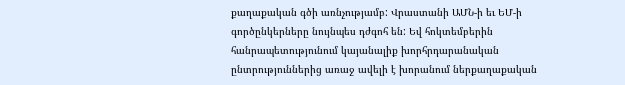քաղաքական գծի առնչությամբ: Վրաստանի ԱՄՆ-ի եւ ԵՄ-ի գործընկերները նույնպես դժգոհ են: Եվ հոկտեմբերին հանրապետությունում կայանալիք խորհրդարանական ընտրություններից առաջ ավելի է խորանում ներքաղաքական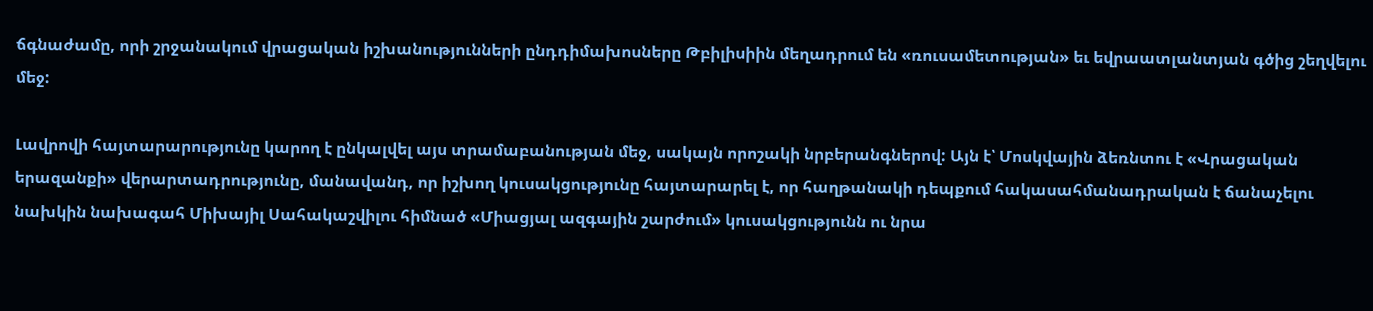ճգնաժամը, որի շրջանակում վրացական իշխանությունների ընդդիմախոսները Թբիլիսիին մեղադրում են «ռուսամետության» եւ եվրաատլանտյան գծից շեղվելու մեջ:

Լավրովի հայտարարությունը կարող է ընկալվել այս տրամաբանության մեջ, սակայն որոշակի նրբերանգներով: Այն է՝ Մոսկվային ձեռնտու է «Վրացական երազանքի» վերարտադրությունը, մանավանդ, որ իշխող կուսակցությունը հայտարարել է, որ հաղթանակի դեպքում հակասահմանադրական է ճանաչելու նախկին նախագահ Միխայիլ Սահակաշվիլու հիմնած «Միացյալ ազգային շարժում» կուսակցությունն ու նրա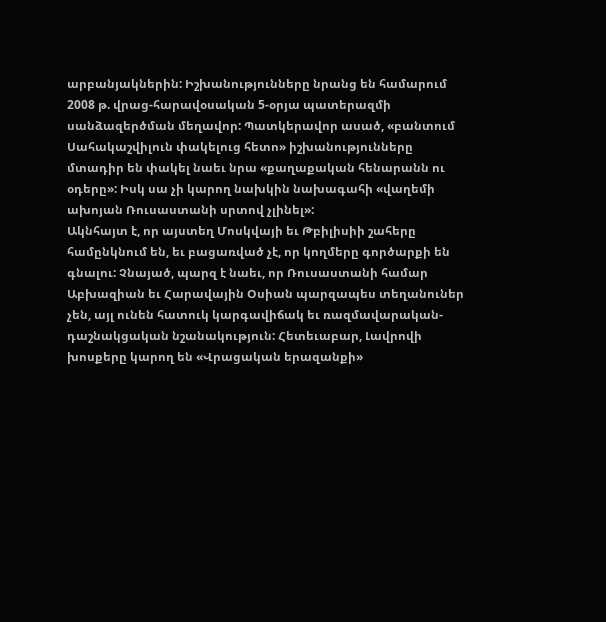արբանյակներին: Իշխանությունները նրանց են համարում 2008 թ. վրաց-հարավօսական 5-օրյա պատերազմի սանձազերծման մեղավոր: Պատկերավոր ասած, «բանտում Սահակաշվիլուն փակելուց հետո» իշխանությունները մտադիր են փակել նաեւ նրա «քաղաքական հենարանն ու օդերը»: Իսկ սա չի կարող նախկին նախագահի «վաղեմի ախոյան Ռուսաստանի սրտով չլինել»:
Ակնհայտ է, որ այստեղ Մոսկվայի եւ Թբիլիսիի շահերը համընկնում են, եւ բացառված չէ, որ կողմերը գործարքի են գնալու: Չնայած, պարզ է նաեւ, որ Ռուսաստանի համար Աբխազիան եւ Հարավային Օսիան պարզապես տեղանուներ չեն, այլ ունեն հատուկ կարգավիճակ եւ ռազմավարական-դաշնակցական նշանակություն: Հետեւաբար, Լավրովի խոսքերը կարող են «Վրացական երազանքի»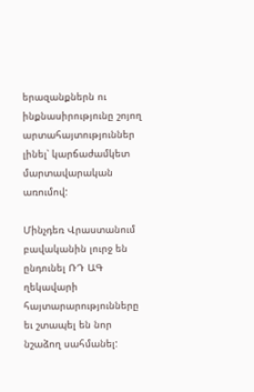երազանքներն ու ինքնասիրությունը շոյող արտահայտություններ լինել՝ կարճաժամկետ մարտավարական առումով:

Մինչդեռ Վրաստանում բավականին լուրջ են ընդունել ՌԴ ԱԳ ղեկավարի հայտարարությունները եւ շտապել են նոր նշաձող սահմանել: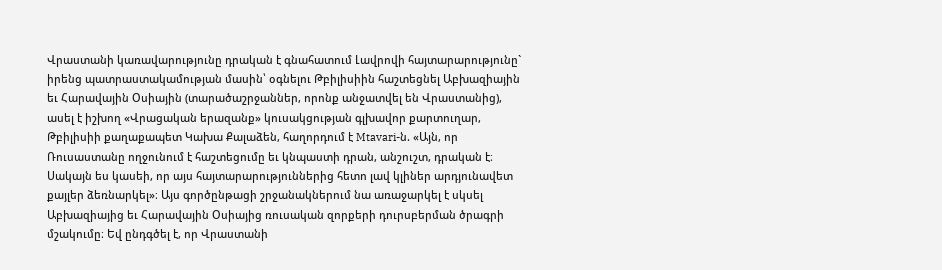Վրաստանի կառավարությունը դրական է գնահատում Լավրովի հայտարարությունը` իրենց պատրաստակամության մասին՝ օգնելու Թբիլիսիին հաշտեցնել Աբխազիային եւ Հարավային Օսիային (տարածաշրջաններ, որոնք անջատվել են Վրաստանից), ասել է իշխող «Վրացական երազանք» կուսակցության գլխավոր քարտուղար, Թբիլիսիի քաղաքապետ Կախա Քալաձեն, հաղորդում է Mtavari-ն. «Այն, որ Ռուսաստանը ողջունում է հաշտեցումը եւ կնպաստի դրան, անշուշտ, դրական է։ Սակայն ես կասեի, որ այս հայտարարություններից հետո լավ կլիներ արդյունավետ քայլեր ձեռնարկել»։ Այս գործընթացի շրջանակներում նա առաջարկել է սկսել Աբխազիայից եւ Հարավային Օսիայից ռուսական զորքերի դուրսբերման ծրագրի մշակումը։ Եվ ընդգծել է, որ Վրաստանի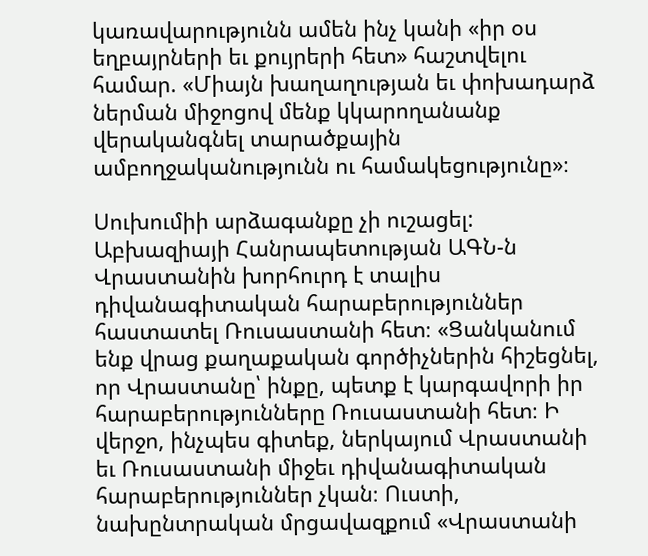կառավարությունն ամեն ինչ կանի «իր օս եղբայրների եւ քույրերի հետ» հաշտվելու համար. «Միայն խաղաղության եւ փոխադարձ ներման միջոցով մենք կկարողանանք վերականգնել տարածքային ամբողջականությունն ու համակեցությունը»։

Սուխումիի արձագանքը չի ուշացել: Աբխազիայի Հանրապետության ԱԳՆ-ն Վրաստանին խորհուրդ է տալիս դիվանագիտական հարաբերություններ հաստատել Ռուսաստանի հետ։ «Ցանկանում ենք վրաց քաղաքական գործիչներին հիշեցնել, որ Վրաստանը՝ ինքը, պետք է կարգավորի իր հարաբերությունները Ռուսաստանի հետ։ Ի վերջո, ինչպես գիտեք, ներկայում Վրաստանի եւ Ռուսաստանի միջեւ դիվանագիտական հարաբերություններ չկան։ Ուստի, նախընտրական մրցավազքում «Վրաստանի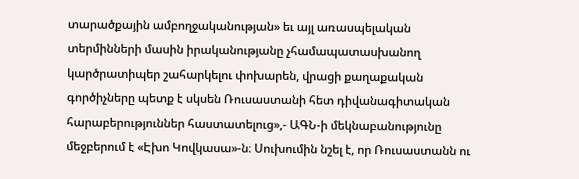տարածքային ամբողջականության» եւ այլ առասպելական տերմինների մասին իրականությանը չհամապատասխանող կարծրատիպեր շահարկելու փոխարեն, վրացի քաղաքական գործիչները պետք է սկսեն Ռուսաստանի հետ դիվանագիտական հարաբերություններ հաստատելուց»,- ԱԳՆ-ի մեկնաբանությունը մեջբերում է «Էխո Կովկասա»-ն։ Սուխումին նշել է, որ Ռուսաստանն ու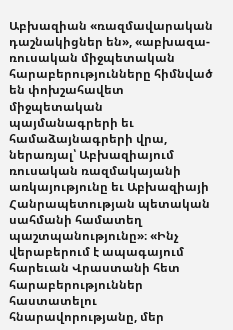Աբխազիան «ռազմավարական դաշնակիցներ են», «աբխազա-ռուսական միջպետական հարաբերությունները հիմնված են փոխշահավետ միջպետական պայմանագրերի եւ համաձայնագրերի վրա, ներառյալ՝ Աբխազիայում ռուսական ռազմակայանի առկայությունը եւ Աբխազիայի Հանրապետության պետական սահմանի համատեղ պաշտպանությունը»։ «Ինչ վերաբերում է ապագայում հարեւան Վրաստանի հետ հարաբերություններ հաստատելու հնարավորությանը, մեր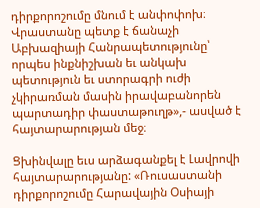դիրքորոշումը մնում է անփոփոխ։ Վրաստանը պետք է ճանաչի Աբխազիայի Հանրապետությունը՝ որպես ինքնիշխան եւ անկախ պետություն եւ ստորագրի ուժի չկիրառման մասին իրավաբանորեն պարտադիր փաստաթուղթ»,- ասված է հայտարարության մեջ։

Ցխինվալը եւս արձագանքել է Լավրովի հայտարարությանը: «Ռուսաստանի դիրքորոշումը Հարավային Օսիայի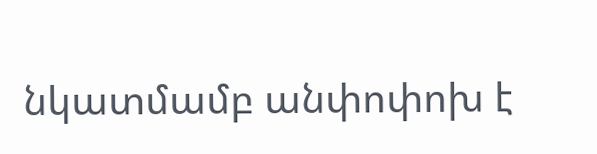նկատմամբ անփոփոխ է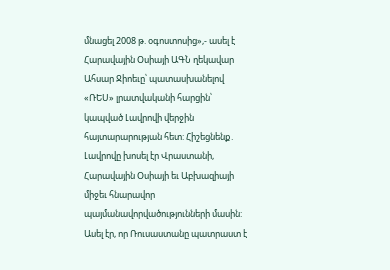մնացել 2008 թ. օգոստոսից»,- ասել է Հարավային Օսիայի ԱԳՆ ղեկավար Ահսար Ջիոեւը՝ պատասխանելով «ՌԵՍ» լրատվականի հարցին՝ կապված Լավրովի վերջին հայտարարության հետ: Հիշեցնենք․ Լավրովը խոսել էր Վրաստանի, Հարավային Օսիայի եւ Աբխազիայի միջեւ հնարավոր պայմանավորվածությունների մասին: Ասել էր, որ Ռուսաստանը պատրաստ է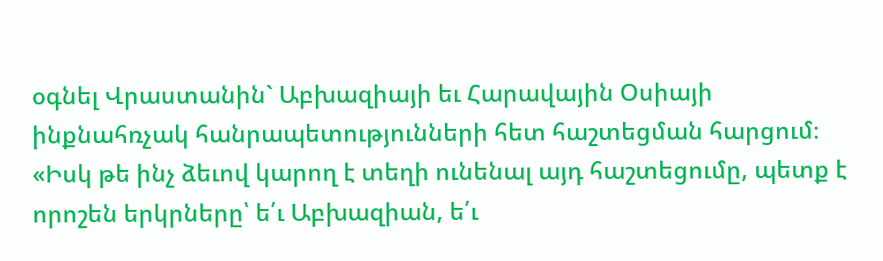օգնել Վրաստանին` Աբխազիայի եւ Հարավային Օսիայի ինքնահռչակ հանրապետությունների հետ հաշտեցման հարցում։ «Իսկ թե ինչ ձեւով կարող է տեղի ունենալ այդ հաշտեցումը, պետք է որոշեն երկրները՝ ե՛ւ Աբխազիան, ե՛ւ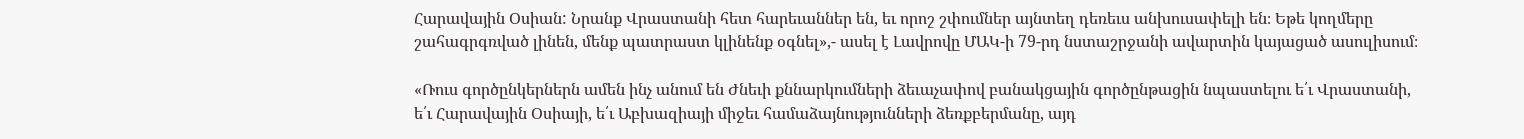Հարավային Օսիան: Նրանք Վրաստանի հետ հարեւաններ են, եւ որոշ շփումներ այնտեղ դեռեւս անխուսափելի են։ Եթե կողմերը շահագրգռված լինեն, մենք պատրաստ կլինենք օգնել»,- ասել է Լավրովը ՄԱԿ-ի 79-րդ նստաշրջանի ավարտին կայացած ասուլիսում։

«Ռուս գործընկերներն ամեն ինչ անում են Ժնեւի քննարկումների ձեւաչափով բանակցային գործընթացին նպաստելու ե՛ւ Վրաստանի, ե՛ւ Հարավային Օսիայի, ե՛ւ Աբխազիայի միջեւ համաձայնությունների ձեռքբերմանը, այդ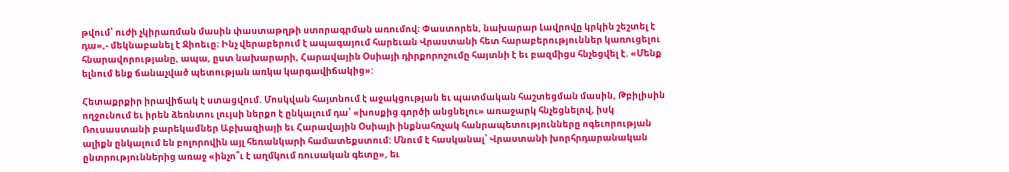թվում՝ ուժի չկիրառման մասին փաստաթղթի ստորագրման առումով։ Փաստորեն, նախարար Լավրովը կրկին շեշտել է դա»,- մեկնաբանել է Ջիոեւը։ Ինչ վերաբերում է ապագայում հարեւան Վրաստանի հետ հարաբերություններ կառուցելու հնարավորությանը, ապա, ըստ նախարարի, Հարավային Օսիայի դիրքորոշումը հայտնի է եւ բազմիցս հնչեցվել է. «Մենք ելնում ենք ճանաչված պետության առկա կարգավիճակից»:

Հետաքրքիր իրավիճակ է ստացվում. Մոսկվան հայտնում է աջակցության եւ պատմական հաշտեցման մասին, Թբիլիսին ողջունում եւ իրեն ձեռնտու լույսի ներքո է ընկալում դա՝ «խոսքից գործի անցնելու» առաջարկ հնչեցնելով, իսկ Ռուսաստանի բարեկամներ Աբխազիայի եւ Հարավային Օսիայի ինքնահռչակ հանրապետությունները ոգեւորության ալիքն ընկալում են բոլորովին այլ հեռանկարի համատեքստում: Մնում է հասկանալ՝ Վրաստանի խորհրդարանական ընտրություններից առաջ «ինչո՞ւ է աղմկում ռուսական գետը», եւ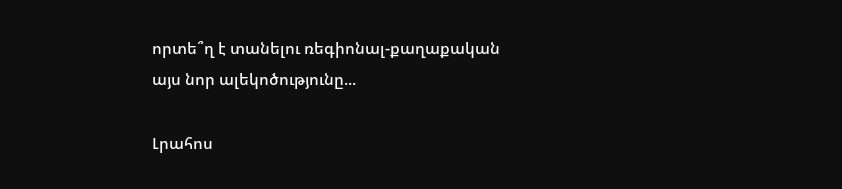որտե՞ղ է տանելու ռեգիոնալ-քաղաքական այս նոր ալեկոծությունը...

Լրահոս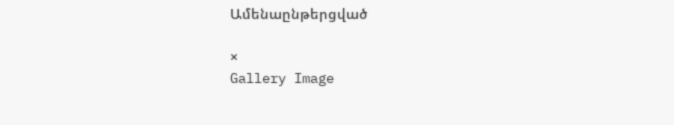Ամենաընթերցված

×
Gallery Image